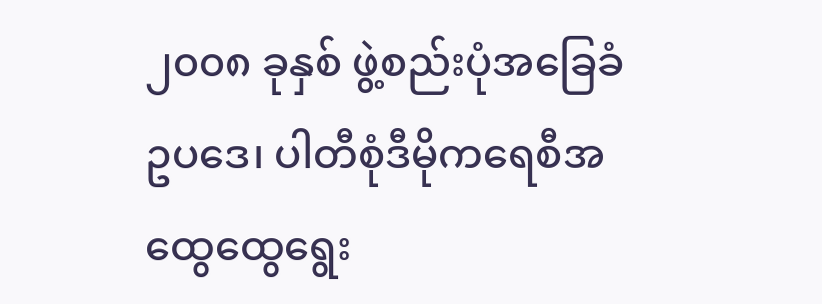၂၀၀၈ ခုနှစ် ဖွဲ့စည်းပုံအခြေခံဥပဒေ၊ ပါတီစုံဒီမိုကရေစီအထွေထွေရွေး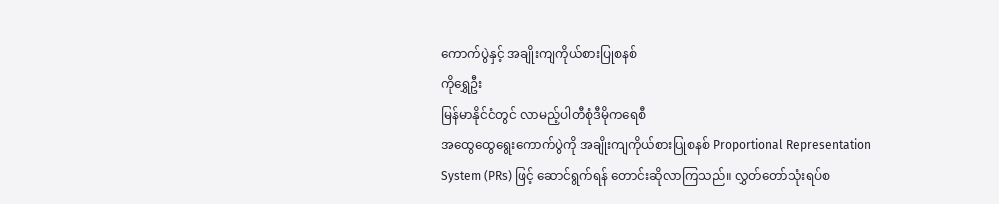ကောက်ပွဲနှင့် အချိုးကျကိုယ်စားပြုစနစ်
ကိုရွှေဦး
မြန်မာနိုင်ငံတွင် လာမည့်ပါတီစုံဒီမိုကရေစီ
အထွေထွေရွေးကောက်ပွဲကို အချိုးကျကိုယ်စားပြုစနစ် Proportional Representation
System (PRs) ဖြင့် ဆောင်ရွက်ရန် တောင်းဆိုလာကြသည်။ လွှတ်တော်သုံးရပ်စ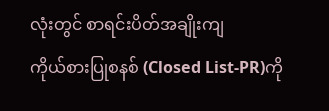လုံးတွင် စာရင်းပိတ်အချိုးကျ
ကိုယ်စားပြုစနစ် (Closed List-PR)ကို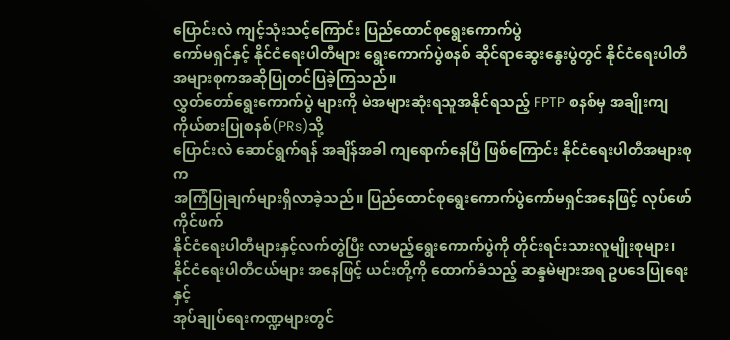ပြောင်းလဲ ကျင့်သုံးသင့်ကြောင်း ပြည်ထောင်စုရွေးကောက်ပွဲ
ကော်မရှင်နှင့် နိုင်ငံရေးပါတီများ ရွေးကောက်ပွဲစနစ် ဆိုင်ရာဆွေးနွေးပွဲတွင် နိုင်ငံရေးပါတီအများစုကအဆိုပြုတင်ပြခဲ့ကြသည်။
လွှတ်တော်ရွေးကောက်ပွဲ များကို မဲအများဆုံးရသူအနိုင်ရသည့် FPTP စနစ်မှ အချိုးကျကိုယ်စားပြုစနစ်(PRs)သို့
ပြောင်းလဲ ဆောင်ရွက်ရန် အချိန်အခါ ကျရောက်နေပြီ ဖြစ်ကြောင်း နိုင်ငံရေးပါတီအများစုက
အကြံပြုချက်များရှိလာခဲ့သည်။ ပြည်ထောင်စုရွေးကောက်ပွဲကော်မရှင်အနေဖြင့် လုပ်ဖော်ကိုင်ဖက်
နိုင်ငံရေးပါတီများနှင့်လက်တွဲပြီး လာမည့်ရွေးကောက်ပွဲကို တိုင်းရင်းသားလူမျိုးစုများ၊
နိုင်ငံရေးပါတီငယ်များ အနေဖြင့် ယင်းတို့ကို ထောက်ခံသည့် ဆန္ဒမဲများအရ ဥပဒေပြုရေးနှင့်
အုပ်ချုပ်ရေးကဏ္ဍများတွင်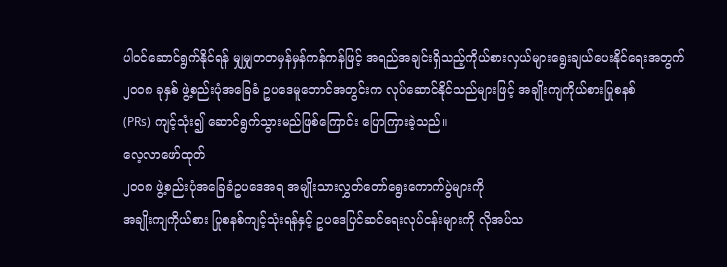ပါဝင်ဆောင်ရွက်နိုင်ရန် မျှမျှတတမှန်မှန်ကန်ကန်ဖြင့် အရည်အချင်းရှိသည့်ကိုယ်စားလှယ်များရွေးချယ်ပေးနိုင်ရေးအတွက်
၂၀၀၈ ခုနှစ် ဖွဲ့စည်းပုံအခြေခံ ဥပဒေမူဘောင်အတွင်းက လုပ်ဆောင်နိုင်သည်များဖြင့် အချိုးကျကိုယ်စားပြုစနစ်
(PRs) ကျင့်သုံး၍ ဆောင်ရွက်သွားမည်ဖြစ်ကြောင်း ပြောကြားခဲ့သည်။
လေ့လာဖော်ထုတ်
၂၀၀၈ ဖွဲ့စည်းပုံအခြေခံဥပဒေအရ အမျိုးသားလွှတ်တော်ရွေးကောက်ပွဲများကို
အချိုးကျကိုယ်စား ပြုစနစ်ကျင့်သုံးရန်နှင့် ဥပဒေပြင်ဆင်ရေးလုပ်ငန်းများကို လိုအပ်သ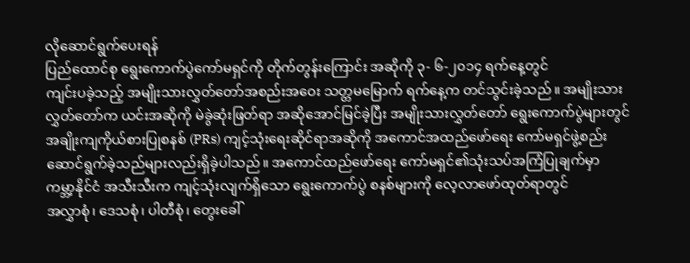လိုဆောင်ရွက်ပေးရန်
ပြည်ထောင်စု ရွေးကောက်ပွဲကော်မရှင်ကို တိုက်တွန်းကြောင်း အဆိုကို ၃- ၆-၂၀၁၄ ရက်နေ့တွင်
ကျင်းပခဲ့သည့် အမျိုးသားလွှတ်တော်အစည်းအဝေး သတ္တမမြောက် ရက်နေ့က တင်သွင်းခဲ့သည်။ အမျိုးသား
လွှတ်တော်က ယင်းအဆိုကို မဲခွဲဆုံးဖြတ်ရာ အဆိုအောင်မြင်ခဲ့ပြီး အမျိုးသားလွှတ်တော် ရွေးကောက်ပွဲများတွင်
အချိုးကျကိုယ်စားပြုစနစ် (PRs) ကျင့်သုံးရေးဆိုင်ရာအဆိုကို အကောင်အထည်ဖော်ရေး ကော်မရှင်ဖွဲ့စည်း
ဆောင်ရွက်ခဲ့သည်များလည်းရှိခဲ့ပါသည်။ အကောင်ထည်ဖော်ရေး ကော်မရှင်၏သုံးသပ်အကြံပြုချက်မှာ
ကမ္ဘာ့နိုင်ငံ အသီးသီးက ကျင့်သုံးလျက်ရှိသော ရွေးကောက်ပွဲ စနစ်များကို လေ့လာဖော်ထုတ်ရာတွင်
အလွှာစုံ၊ ဒေသစုံ၊ ပါတီစုံ၊ တွေးခေါ်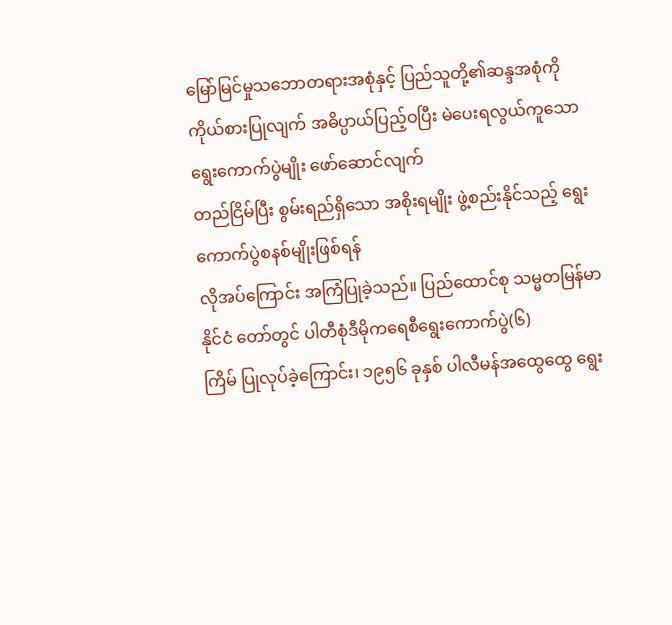မြော်မြင်မှုသဘောတရားအစုံနှင့် ပြည်သူတို့၏ဆန္ဒအစုံကို
ကိုယ်စားပြုလျက် အဓိပ္ပာယ်ပြည့်ဝပြီး မဲပေးရလွယ်ကူသော ရွေးကောက်ပွဲမျိုး ဖော်ဆောင်လျက်
တည်ငြိမ်ပြီး စွမ်းရည်ရှိသော အစိုးရမျိုး ဖွဲ့စည်းနိုင်သည့် ရွေးကောက်ပွဲစနစ်မျိုးဖြစ်ရန်
လိုအပ်ကြောင်း အကြံပြုခဲ့သည်။ ပြည်ထောင်စု သမ္မတမြန်မာနိုင်ငံ တော်တွင် ပါတီစုံဒီမိုကရေစီရွေးကောက်ပွဲ(၆)
ကြိမ် ပြုလုပ်ခဲ့ကြောင်း၊ ၁၉၅၆ ခုနှစ် ပါလီမန်အထွေထွေ ရွေး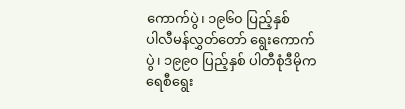ကောက်ပွဲ၊ ၁၉၆၀ ပြည့်နှစ်
ပါလီမန်လွှတ်တော် ရွေးကောက်ပွဲ၊ ၁၉၉၀ ပြည့်နှစ် ပါတီစုံဒီမိုကရေစီရွေး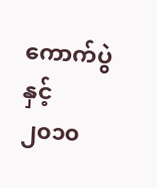ကောက်ပွဲနှင့်
၂၀၁၀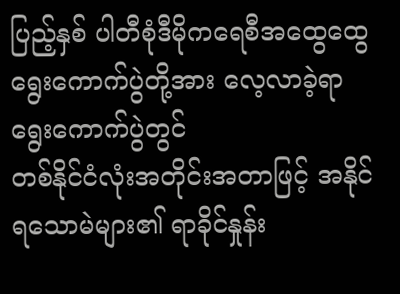ပြည့်နှစ် ပါတီစုံဒီမိုကရေစီအထွေထွေရွေးကောက်ပွဲတို့အား လေ့လာခဲ့ရာ ရွေးကောက်ပွဲတွင်
တစ်နိုင်ငံလုံးအတိုင်းအတာဖြင့် အနိုင်ရသောမဲများ၏ ရာခိုင်နှုန်း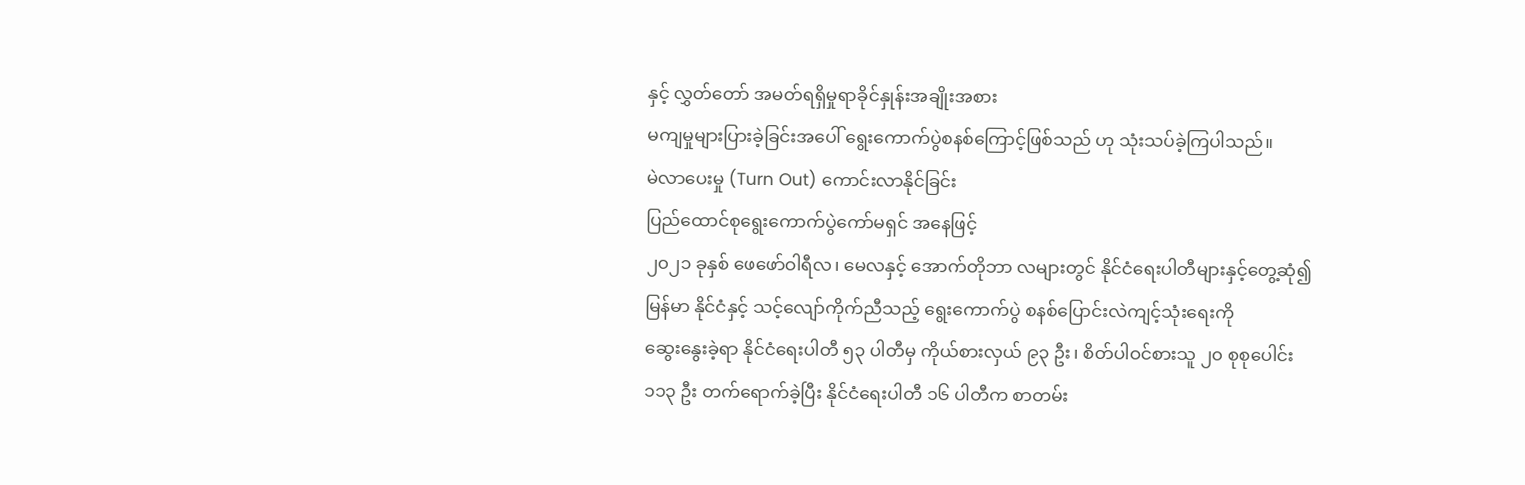နှင့် လွှတ်တော် အမတ်ရရှိမှုရာခိုင်နှုန်းအချိုးအစား
မကျမှုများပြားခဲ့ခြင်းအပေါ် ရွေးကောက်ပွဲစနစ်ကြောင့်ဖြစ်သည် ဟု သုံးသပ်ခဲ့ကြပါသည်။
မဲလာပေးမှု (Turn Out) ကောင်းလာနိုင်ခြင်း
ပြည်ထောင်စုရွေးကောက်ပွဲကော်မရှင် အနေဖြင့်
၂၀၂၁ ခုနှစ် ဖေဖော်ဝါရီလ၊ မေလနှင့် အောက်တိုဘာ လများတွင် နိုင်ငံရေးပါတီများနှင့်တွေ့ဆုံ၍
မြန်မာ နိုင်ငံနှင့် သင့်လျော်ကိုက်ညီသည့် ရွေးကောက်ပွဲ စနစ်ပြောင်းလဲကျင့်သုံးရေးကို
ဆွေးနွေးခဲ့ရာ နိုင်ငံရေးပါတီ ၅၃ ပါတီမှ ကိုယ်စားလှယ် ၉၃ ဦး၊ စိတ်ပါဝင်စားသူ ၂၀ စုစုပေါင်း
၁၁၃ ဦး တက်ရောက်ခဲ့ပြီး နိုင်ငံရေးပါတီ ၁၆ ပါတီက စာတမ်း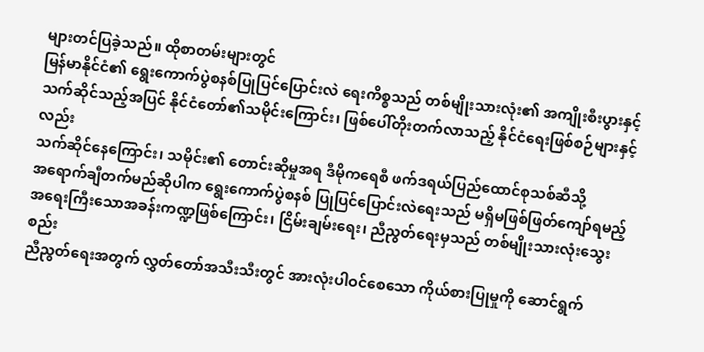များတင်ပြခဲ့သည်။ ထိုစာတမ်းများတွင်
မြန်မာနိုင်ငံ၏ ရွေးကောက်ပွဲစနစ်ပြုပြင်ပြောင်းလဲ ရေးကိစ္စသည် တစ်မျိုးသားလုံး၏ အကျိုးစီးပွားနှင့်
သက်ဆိုင်သည့်အပြင် နိုင်ငံတော်၏သမိုင်းကြောင်း၊ ဖြစ်ပေါ်တိုးတက်လာသည့် နိုင်ငံရေးဖြစ်စဉ်များနှင့်လည်း
သက်ဆိုင်နေကြောင်း၊ သမိုင်း၏ တောင်းဆိုမှုအရ ဒီမိုကရေစီ ဖက်ဒရယ်ပြည်ထောင်စုသစ်ဆီသို့
အရောက်ချီတက်မည်ဆိုပါက ရွေးကောက်ပွဲစနစ် ပြုပြင်ပြောင်းလဲရေးသည် မရှိမဖြစ်ဖြတ်ကျော်ရမည့်
အရေးကြီးသောအခန်းကဏ္ဍဖြစ်ကြောင်း၊ ငြိမ်းချမ်းရေး၊ ညီညွတ်ရေးမှသည် တစ်မျိုးသားလုံးသွေးစည်း
ညီညွတ်ရေးအတွက် လွှတ်တော်အသီးသီးတွင် အားလုံးပါဝင်စေသော ကိုယ်စားပြုမှုကို ဆောင်ရွက်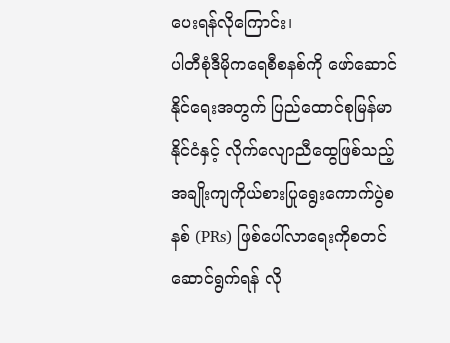ပေးရန်လိုကြောင်း၊
ပါတီစုံဒီမိုကရေစီစနစ်ကို ဖော်ဆောင်နိုင်ရေးအတွက် ပြည်ထောင်စုမြန်မာ နိုင်ငံနှင့် လိုက်လျောညီထွေဖြစ်သည့်
အချိုးကျကိုယ်စားပြုရွေးကောက်ပွဲစနစ် (PRs) ဖြစ်ပေါ်လာရေးကိုစတင်ဆောင်ရွက်ရန် လို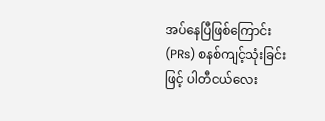အပ်နေပြီဖြစ်ကြောင်း
(PRs) စနစ်ကျင့်သုံးခြင်းဖြင့် ပါတီငယ်လေး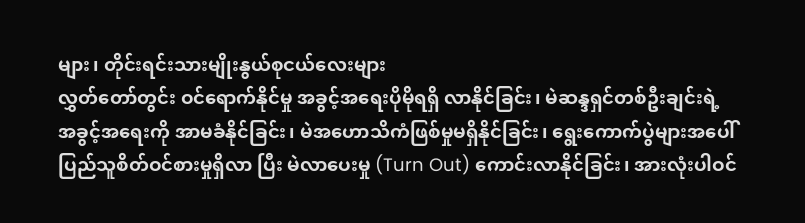များ၊ တိုင်းရင်းသားမျိုးနွယ်စုငယ်လေးများ
လွှတ်တော်တွင်း ဝင်ရောက်နိုင်မှု အခွင့်အရေးပိုမိုရရှိ လာနိုင်ခြင်း၊ မဲဆန္ဒရှင်တစ်ဦးချင်းရဲ့
အခွင့်အရေးကို အာမခံနိုင်ခြင်း၊ မဲအဟောသိကံဖြစ်မှုမရှိနိုင်ခြင်း၊ ရွေးကောက်ပွဲများအပေါ်
ပြည်သူစိတ်ဝင်စားမှုရှိလာ ပြီး မဲလာပေးမှု (Turn Out) ကောင်းလာနိုင်ခြင်း၊ အားလုံးပါဝင်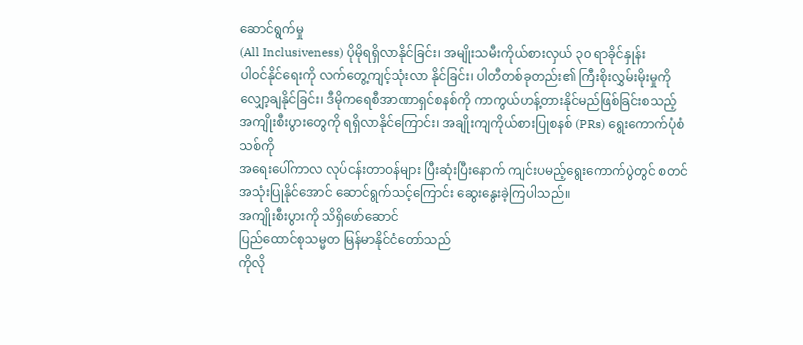ဆောင်ရွက်မှု
(All Inclusiveness) ပိုမိုရရှိလာနိုင်ခြင်း၊ အမျိုးသမီးကိုယ်စားလှယ် ၃၀ ရာခိုင်နှုန်း
ပါဝင်နိုင်ရေးကို လက်တွေ့ကျင့်သုံးလာ နိုင်ခြင်း၊ ပါတီတစ်ခုတည်း၏ ကြီးစိုးလွှမ်းမိုးမှုကို
လျှော့ချနိုင်ခြင်း၊ ဒီမိုကရေစီအာဏာရှင်စနစ်ကို ကာကွယ်ဟန့်တားနိုင်မည်ဖြစ်ခြင်းစသည့်
အကျိုးစီးပွားတွေကို ရရှိလာနိုင်ကြောင်း၊ အချိုးကျကိုယ်စားပြုစနစ် (PRs) ရွေးကောက်ပုံစံသစ်ကို
အရေးပေါ်ကာလ လုပ်ငန်းတာဝန်များ ပြီးဆုံးပြီးနောက် ကျင်းပမည့်ရွေးကောက်ပွဲတွင် စတင်အသုံးပြုနိုင်အောင် ဆောင်ရွက်သင့်ကြောင်း ဆွေးနွေးခဲ့ကြပါသည်။
အကျိုးစီးပွားကို သိရှိဖော်ဆောင်
ပြည်ထောင်စုသမ္မတ မြန်မာနိုင်ငံတော်သည်
ကိုလို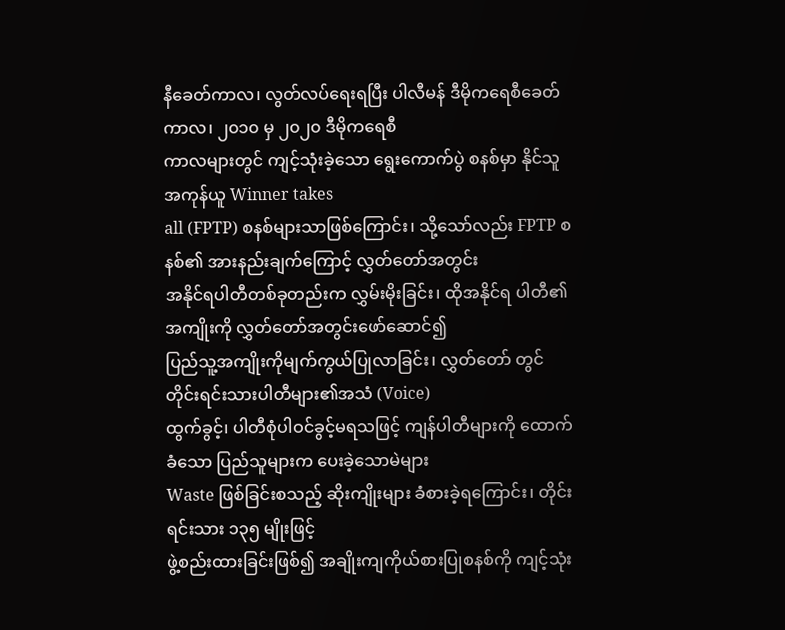နီခေတ်ကာလ၊ လွတ်လပ်ရေးရပြီး ပါလီမန် ဒီမိုကရေစီခေတ်ကာလ၊ ၂၀၁၀ မှ ၂၀၂၀ ဒီမိုကရေစီ
ကာလများတွင် ကျင့်သုံးခဲ့သော ရွေးကောက်ပွဲ စနစ်မှာ နိုင်သူအကုန်ယူ Winner takes
all (FPTP) စနစ်များသာဖြစ်ကြောင်း၊ သို့သော်လည်း FPTP စနစ်၏ အားနည်းချက်ကြောင့် လွှတ်တော်အတွင်း
အနိုင်ရပါတီတစ်ခုတည်းက လွှမ်းမိုးခြင်း၊ ထိုအနိုင်ရ ပါတီ၏အကျိုးကို လွှတ်တော်အတွင်းဖော်ဆောင်၍
ပြည်သူ့အကျိုးကိုမျက်ကွယ်ပြုလာခြင်း၊ လွှတ်တော် တွင် တိုင်းရင်းသားပါတီများ၏အသံ (Voice)
ထွက်ခွင့်၊ ပါတီစုံပါဝင်ခွင့်မရသဖြင့် ကျန်ပါတီများကို ထောက်ခံသော ပြည်သူများက ပေးခဲ့သောမဲများ
Waste ဖြစ်ခြင်းစသည့် ဆိုးကျိုးများ ခံစားခဲ့ရကြောင်း၊ တိုင်းရင်းသား ၁၃၅ မျိုးဖြင့်
ဖွဲ့စည်းထားခြင်းဖြစ်၍ အချိုးကျကိုယ်စားပြုစနစ်ကို ကျင့်သုံး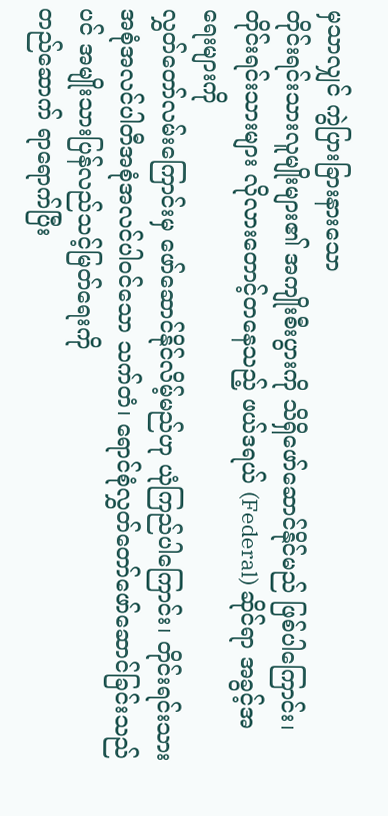မှသာလျှင် ကွဲပြားခြားနားသော
တိုင်းရင်းသားလူမျိုးများ၏ အကျိုးစီးပွားကို သိရှိဖော်ဆောင်နိုင်မည် ဖြစ်ပါကြောင်း၊
တိုင်းရင်းသားများ လိုလားတောင့်တနေသည့် ဖယ်ဒရယ် (Federal) ဆိုင်ရာ အခွင့်အရေးများကို
လွှတ်တော်လမ်းကြောင်းမှ ဖော်ဆောင်နိုင်လိမ့်မည်ဟု ယုံကြည်ပါကြောင်း၊ တိုင်းရင်းသား
အစုံအလင်ပါတီအစုံအလင်ပါဝင်သော သက်တံ၊ ရောင်စုံလွှတ်တော်ဖော်ဆောင်ခြင်းသည်ပင် အမျိုးသားပြန်လည်သင့်မြတ်ရေးကို
တည်ဆောက် ရာရောက်ပြီး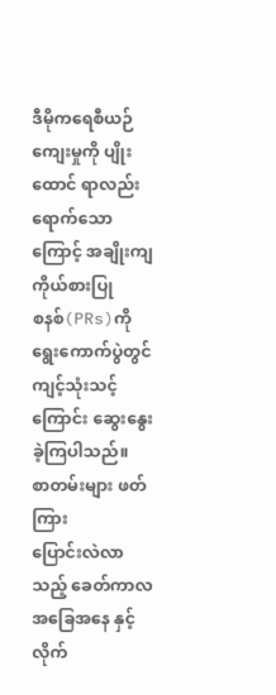ဒီမိုကရေစီယဉ်ကျေးမှုကို ပျိုးထောင် ရာလည်းရောက်သောကြောင့် အချိုးကျကိုယ်စားပြု
စနစ်(PRs)ကို ရွေးကောက်ပွဲတွင် ကျင့်သုံးသင့် ကြောင်း ဆွေးနွေးခဲ့ကြပါသည်။
စာတမ်းများ ဖတ်ကြား
ပြောင်းလဲလာသည့် ခေတ်ကာလအခြေအနေ နှင့်
လိုက်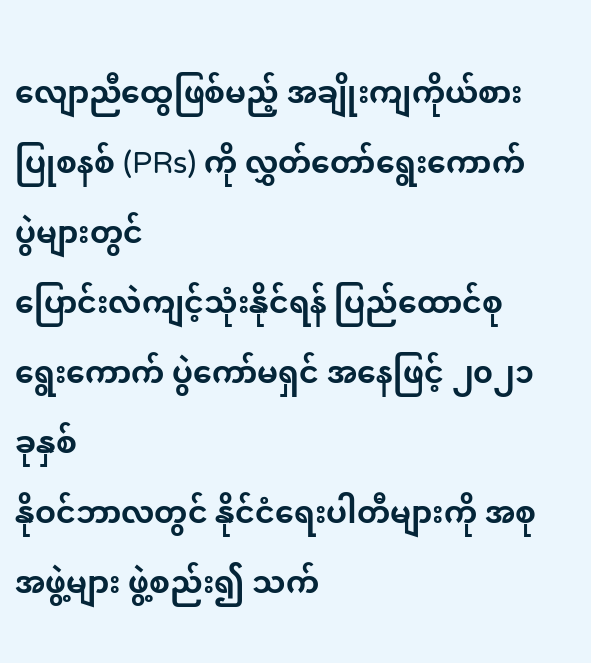လျောညီထွေဖြစ်မည့် အချိုးကျကိုယ်စား ပြုစနစ် (PRs) ကို လွှတ်တော်ရွေးကောက်ပွဲများတွင်
ပြောင်းလဲကျင့်သုံးနိုင်ရန် ပြည်ထောင်စုရွေးကောက် ပွဲကော်မရှင် အနေဖြင့် ၂၀၂၁ ခုနှစ်
နိုဝင်ဘာလတွင် နိုင်ငံရေးပါတီများကို အစုအဖွဲ့များ ဖွဲ့စည်း၍ သက်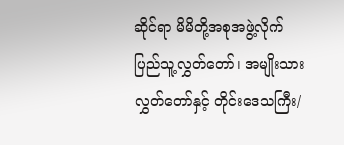ဆိုင်ရာ မိမိတို့အစုအဖွဲ့လိုက်
ပြည်သူ့လွှတ်တော်၊ အမျိုးသားလွှတ်တော်နှင့် တိုင်းဒေသကြီး/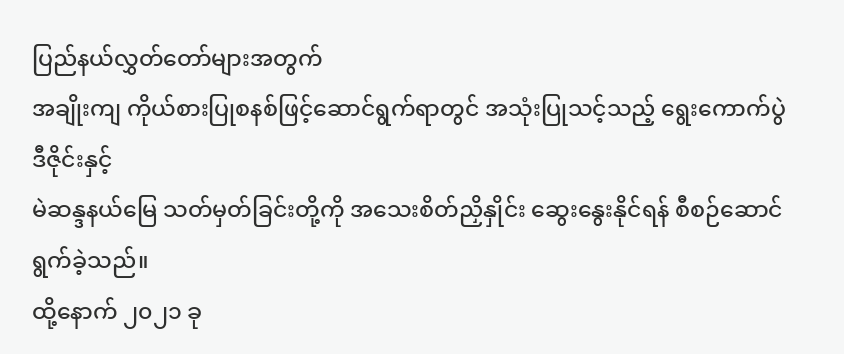ပြည်နယ်လွှတ်တော်များအတွက်
အချိုးကျ ကိုယ်စားပြုစနစ်ဖြင့်ဆောင်ရွက်ရာတွင် အသုံးပြုသင့်သည့် ရွေးကောက်ပွဲဒီဇိုင်းနှင့်
မဲဆန္ဒနယ်မြေ သတ်မှတ်ခြင်းတို့ကို အသေးစိတ်ညှိနှိုင်း ဆွေးနွေးနိုင်ရန် စီစဉ်ဆောင်ရွက်ခဲ့သည်။
ထို့နောက် ၂၀၂၁ ခု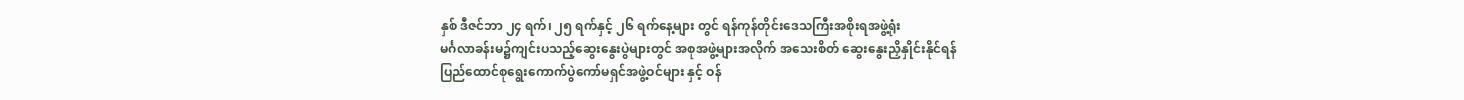နှစ် ဒီဇင်ဘာ ၂၄ ရက်၊ ၂၅ ရက်နှင့် ၂၆ ရက်နေ့များ တွင် ရန်ကုန်တိုင်းဒေသကြီးအစိုးရအဖွဲ့ရုံး
မင်္ဂလာခန်းမ၌ကျင်းပသည့်ဆွေးနွေးပွဲများတွင် အစုအဖွဲ့များအလိုက် အသေးစိတ် ဆွေးနွေးညှိနှိုင်းနိုင်ရန်
ပြည်ထောင်စုရွေးကောက်ပွဲကော်မရှင်အဖွဲ့ဝင်များ နှင့် ဝန်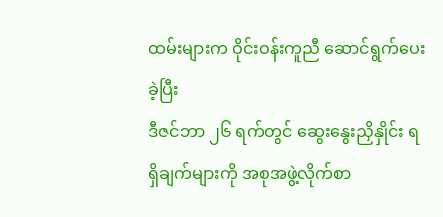ထမ်းများက ဝိုင်းဝန်းကူညီ ဆောင်ရွက်ပေးခဲ့ပြီး
ဒီဇင်ဘာ ၂၆ ရက်တွင် ဆွေးနွေးညှိနှိုင်း ရရှိချက်များကို အစုအဖွဲ့လိုက်စာ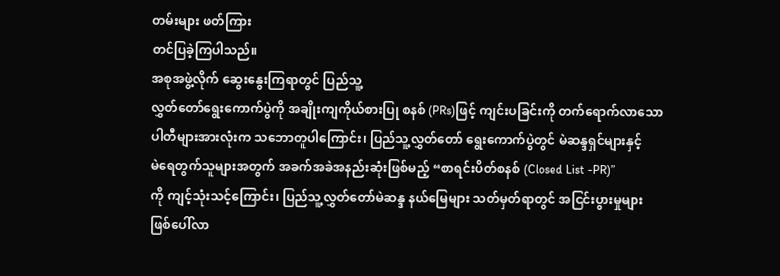တမ်းများ ဖတ်ကြား
တင်ပြခဲ့ကြပါသည်။
အစုအဖွဲ့လိုက် ဆွေးနွေးကြရာတွင် ပြည်သူ့
လွှတ်တော်ရွေးကောက်ပွဲကို အချိုးကျကိုယ်စားပြု စနစ် (PRs)ဖြင့် ကျင်းပခြင်းကို တက်ရောက်လာသော
ပါတီများအားလုံးက သဘောတူပါကြောင်း၊ ပြည်သူ့လွှတ်တော် ရွေးကောက်ပွဲတွင် မဲဆန္ဒရှင်များနှင့်
မဲရေတွက်သူများအတွက် အခက်အခဲအနည်းဆုံးဖြစ်မည့် “စာရင်းပိတ်စနစ် (Closed List -PR)”
ကို ကျင့်သုံးသင့်ကြောင်း၊ ပြည်သူ့လွှတ်တော်မဲဆန္ဒ နယ်မြေများ သတ်မှတ်ရာတွင် အငြင်းပွားမှုများ
ဖြစ်ပေါ်လာ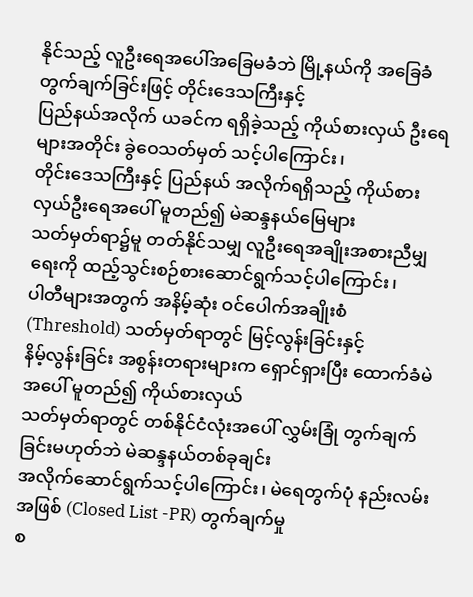နိုင်သည့် လူဦးရေအပေါ်အခြေမခံဘဲ မြို့နယ်ကို အခြေခံတွက်ချက်ခြင်းဖြင့် တိုင်းဒေသကြီးနှင့်
ပြည်နယ်အလိုက် ယခင်က ရရှိခဲ့သည့် ကိုယ်စားလှယ် ဦးရေများအတိုင်း ခွဲဝေသတ်မှတ် သင့်ပါကြောင်း၊
တိုင်းဒေသကြီးနှင့် ပြည်နယ် အလိုက်ရရှိသည့် ကိုယ်စားလှယ်ဦးရေအပေါ် မူတည်၍ မဲဆန္ဒနယ်မြေများ
သတ်မှတ်ရာ၌မူ တတ်နိုင်သမျှ လူဦးရေအချိုးအစားညီမျှရေးကို ထည့်သွင်းစဉ်စားဆောင်ရွက်သင့်ပါကြောင်း၊
ပါတီများအတွက် အနိမ့်ဆုံး ဝင်ပေါက်အချိုးစံ (Threshold) သတ်မှတ်ရာတွင် မြင့်လွန်းခြင်းနှင့်
နိမ့်လွန်းခြင်း အစွန်းတရားများက ရှောင်ရှားပြီး ထောက်ခံမဲအပေါ် မူတည်၍ ကိုယ်စားလှယ်
သတ်မှတ်ရာတွင် တစ်နိုင်ငံလုံးအပေါ် လွှမ်းခြုံ တွက်ချက်ခြင်းမဟုတ်ဘဲ မဲဆန္ဒနယ်တစ်ခုချင်း
အလိုက်ဆောင်ရွက်သင့်ပါကြောင်း၊ မဲရေတွက်ပုံ နည်းလမ်းအဖြစ် (Closed List -PR) တွက်ချက်မှု
စ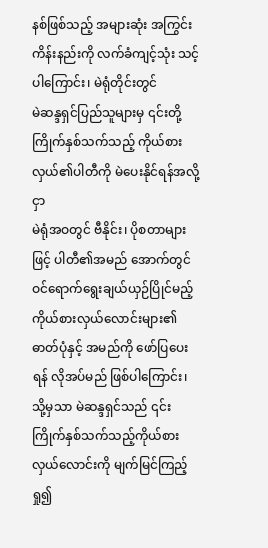နစ်ဖြစ်သည့် အများဆုံး အကြွင်းကိန်းနည်းကို လက်ခံကျင့်သုံး သင့်ပါကြောင်း၊ မဲရုံတိုင်းတွင်
မဲဆန္ဒရှင်ပြည်သူများမှ ၎င်းတို့ကြိုက်နှစ်သက်သည့် ကိုယ်စားလှယ်၏ပါတီကို မဲပေးနိုင်ရန်အလို့ငှာ
မဲရုံအဝတွင် ဗီနိုင်း၊ ပိုစတာများဖြင့် ပါတီ၏အမည် အောက်တွင် ဝင်ရောက်ရွေးချယ်ယှဉ်ပြိုင်မည့်
ကိုယ်စားလှယ်လောင်းများ၏ ဓာတ်ပုံနှင့် အမည်ကို ဖော်ပြပေးရန် လိုအပ်မည် ဖြစ်ပါကြောင်း၊
သို့မှသာ မဲဆန္ဒရှင်သည် ၎င်းကြိုက်နှစ်သက်သည့်ကိုယ်စားလှယ်လောင်းကို မျက်မြင်ကြည့်ရှု၍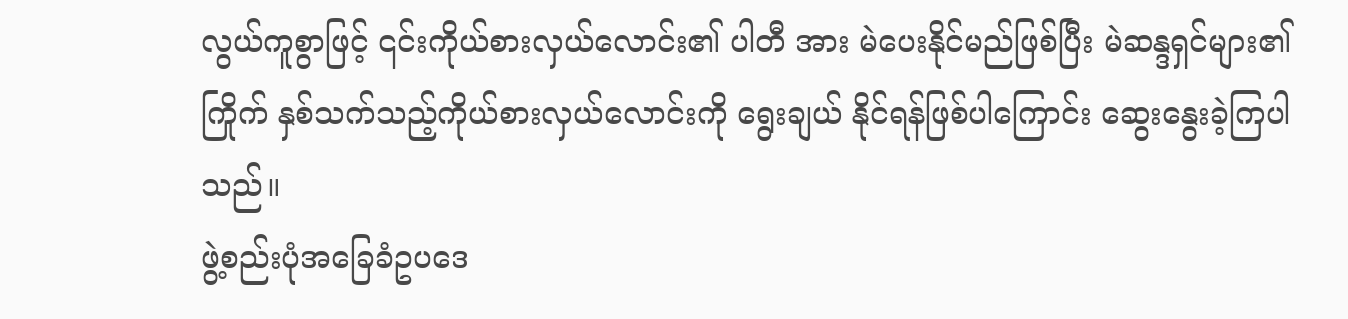လွယ်ကူစွာဖြင့် ၎င်းကိုယ်စားလှယ်လောင်း၏ ပါတီ အား မဲပေးနိုင်မည်ဖြစ်ပြီး မဲဆန္ဒရှင်များ၏
ကြိုက် နှစ်သက်သည့်ကိုယ်စားလှယ်လောင်းကို ရွေးချယ် နိုင်ရန်ဖြစ်ပါကြောင်း ဆွေးနွေးခဲ့ကြပါသည်။
ဖွဲ့စည်းပုံအခြေခံဥပဒေ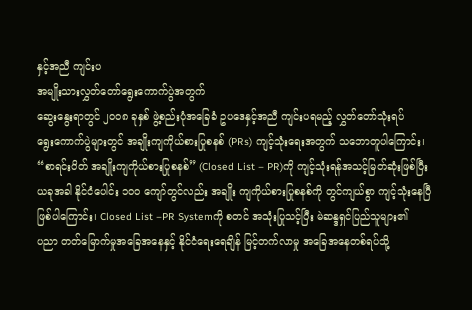နှင့်အညီ ကျင်းပ
အမျိုးသားလွှတ်တော်ရွေးကောက်ပွဲအတွက်
ဆွေးနွေးရာတွင် ၂၀၀၈ ခုနှစ် ဖွဲ့စည်းပုံအခြေခံ ဥပဒေနှင့်အညီ ကျင်းပရမည့် လွှတ်တော်သုံးရပ်
ရွေးကောက်ပွဲများတွင် အချိုးကျကိုယ်စားပြုစနစ် (PRs) ကျင့်သုံးရေးအတွက် သဘောတူပါကြောင်း၊
“စာရင်းပိတ် အချိုးကျကိုယ်စားပြုစနစ်” (Closed List – PR)ကို ကျင့်သုံးရန်အသင့်မြတ်ဆုံးဖြစ်ပြီး
ယခုအခါ နိုင်ငံပေါင်း ၁၀၀ ကျော်တွင်လည်း အချိုး ကျကိုယ်စားပြုစနစ်ကို တွင်ကျယ်စွာ ကျင့်သုံးနေပြီ
ဖြစ်ပါကြောင်း၊ Closed List –PR Systemကို စတင် အသုံးပြုသင့်ပြီး မဲဆန္ဒရှင်ပြည်သူများ၏
ပညာ တတ်မြောက်မှုအခြေအနေနှင့် နိုင်ငံရေးရေချိန် မြင့်တက်လာမှု အခြေအနေတစ်ရပ်သို့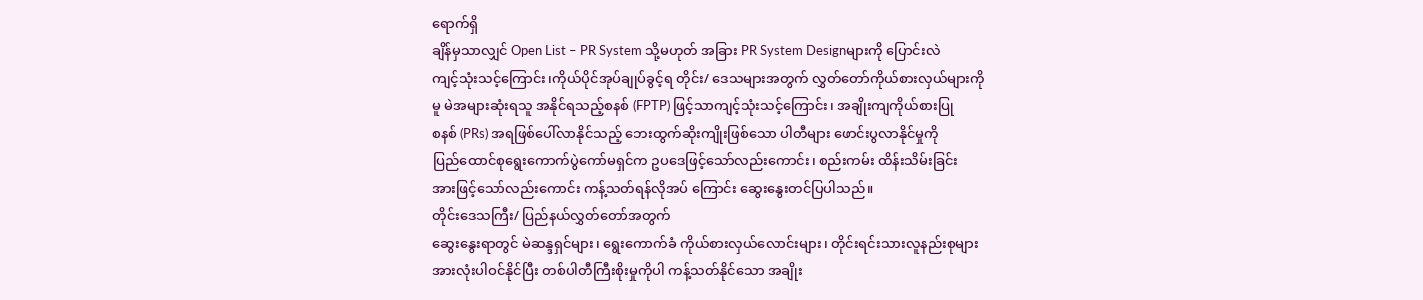ရောက်ရှိ
ချိန်မှသာလျှင် Open List – PR System သို့မဟုတ် အခြား PR System Designများကို ပြောင်းလဲ
ကျင့်သုံးသင့်ကြောင်း၊ကိုယ်ပိုင်အုပ်ချုပ်ခွင့်ရ တိုင်း/ ဒေသများအတွက် လွှတ်တော်ကိုယ်စားလှယ်များကို
မူ မဲအများဆုံးရသူ အနိုင်ရသည့်စနစ် (FPTP) ဖြင့်သာကျင့်သုံးသင့်ကြောင်း၊ အချိုးကျကိုယ်စားပြု
စနစ် (PRs) အရဖြစ်ပေါ်လာနိုင်သည့် ဘေးထွက်ဆိုးကျိုးဖြစ်သော ပါတီများ ဖောင်းပွလာနိုင်မှုကို
ပြည်ထောင်စုရွေးကောက်ပွဲကော်မရှင်က ဥပဒေဖြင့်သော်လည်းကောင်း၊ စည်းကမ်း ထိန်းသိမ်းခြင်း
အားဖြင့်သော်လည်းကောင်း ကန့်သတ်ရန်လိုအပ် ကြောင်း ဆွေးနွေးတင်ပြပါသည်။
တိုင်းဒေသကြီး/ ပြည်နယ်လွှတ်တော်အတွက်
ဆွေးနွေးရာတွင် မဲဆန္ဒရှင်များ၊ ရွေးကောက်ခံ ကိုယ်စားလှယ်လောင်းများ၊ တိုင်းရင်းသားလူနည်းစုများ
အားလုံးပါဝင်နိုင်ပြီး တစ်ပါတီကြီးစိုးမှုကိုပါ ကန့်သတ်နိုင်သော အချိုး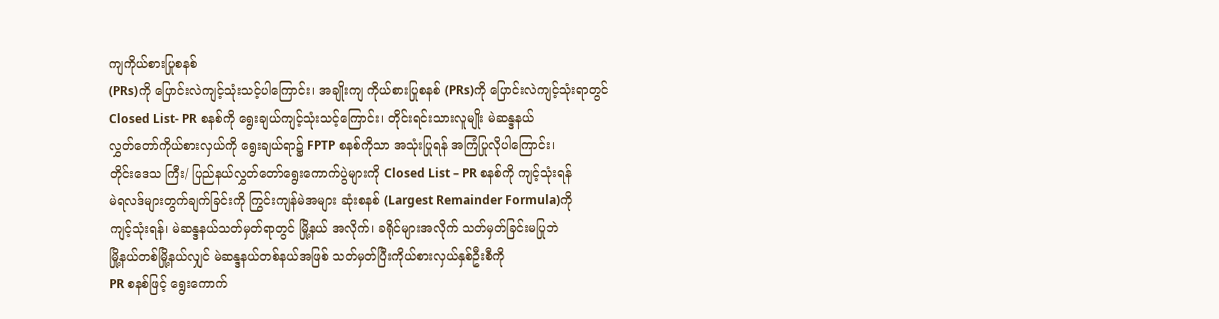ကျကိုယ်စားပြုစနစ်
(PRs)ကို ပြောင်းလဲကျင့်သုံးသင့်ပါကြောင်း၊ အချိုးကျ ကိုယ်စားပြုစနစ် (PRs)ကို ပြောင်းလဲကျင့်သုံးရာတွင်
Closed List- PR စနစ်ကို ရွေးချယ်ကျင့်သုံးသင့်ကြောင်း၊ တိုင်းရင်းသားလူမျိုး မဲဆန္ဒနယ်
လွှတ်တော်ကိုယ်စားလှယ်ကို ရွေးချယ်ရာ၌ FPTP စနစ်ကိုသာ အသုံးပြုရန် အကြံပြုလိုပါကြောင်း၊
တိုင်းဒေသ ကြီး/ ပြည်နယ်လွှတ်တော်ရွေးကောက်ပွဲများကို Closed List – PR စနစ်ကို ကျင့်သုံးရန်
မဲရလဒ်များတွက်ချက်ခြင်းကို ကြွင်းကျန်မဲအများ ဆုံးစနစ် (Largest Remainder Formula)ကို
ကျင့်သုံးရန်၊ မဲဆန္ဒနယ်သတ်မှတ်ရာတွင် မြို့နယ် အလိုက်၊ ခရိုင်များအလိုက် သတ်မှတ်ခြင်းမပြုဘဲ
မြို့နယ်တစ်မြို့နယ်လျှင် မဲဆန္ဒနယ်တစ်နယ်အဖြစ် သတ်မှတ်ပြီးကိုယ်စားလှယ်နှစ်ဦးစီကို
PR စနစ်ဖြင့် ရွေးကောက်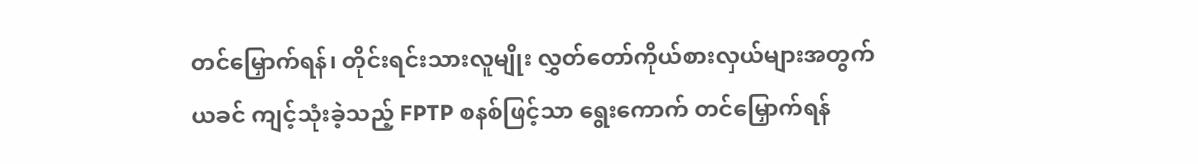တင်မြှောက်ရန်၊ တိုင်းရင်းသားလူမျိုး လွှတ်တော်ကိုယ်စားလှယ်များအတွက်
ယခင် ကျင့်သုံးခဲ့သည့် FPTP စနစ်ဖြင့်သာ ရွေးကောက် တင်မြှောက်ရန်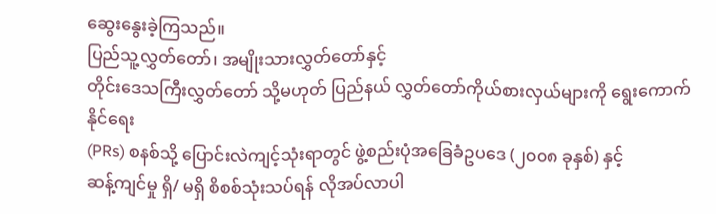ဆွေးနွေးခဲ့ကြသည်။
ပြည်သူ့လွှတ်တော်၊ အမျိုးသားလွှတ်တော်နှင့်
တိုင်းဒေသကြီးလွှတ်တော် သို့မဟုတ် ပြည်နယ် လွှတ်တော်ကိုယ်စားလှယ်များကို ရွေးကောက်နိုင်ရေး
(PRs) စနစ်သို့ ပြောင်းလဲကျင့်သုံးရာတွင် ဖွဲ့စည်းပုံအခြေခံဥပဒေ (၂၀၀၈ ခုနှစ်) နှင့်
ဆန့်ကျင်မှု ရှိ/ မရှိ စိစစ်သုံးသပ်ရန် လိုအပ်လာပါ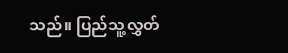သည်။ ပြည်သူ့လွှတ်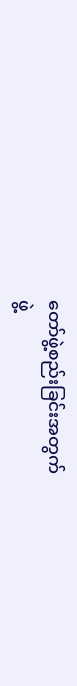တော်ဖွဲ့စည်းခြင်းအတွက်
ဖွဲ့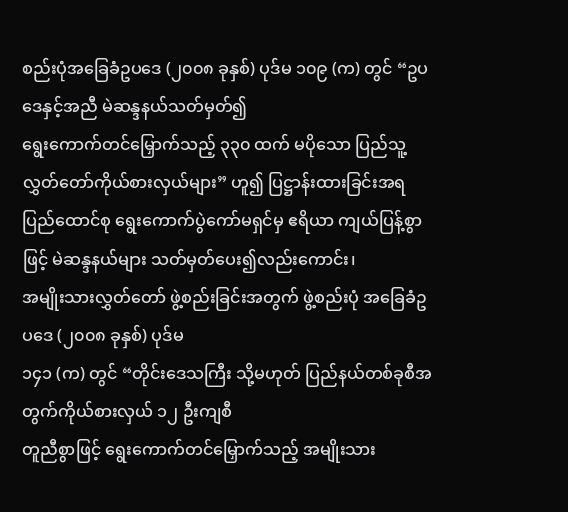စည်းပုံအခြေခံဥပဒေ (၂၀၀၈ ခုနှစ်) ပုဒ်မ ၁၀၉ (က) တွင် “ဥပဒေနှင့်အညီ မဲဆန္ဒနယ်သတ်မှတ်၍
ရွေးကောက်တင်မြှောက်သည့် ၃၃၀ ထက် မပိုသော ပြည်သူ့လွှတ်တော်ကိုယ်စားလှယ်များ” ဟူ၍ ပြဋ္ဌာန်းထားခြင်းအရ
ပြည်ထောင်စု ရွေးကောက်ပွဲကော်မရှင်မှ ဧရိယာ ကျယ်ပြန့်စွာဖြင့် မဲဆန္ဒနယ်များ သတ်မှတ်ပေး၍လည်းကောင်း၊
အမျိုးသားလွှတ်တော် ဖွဲ့စည်းခြင်းအတွက် ဖွဲ့စည်းပုံ အခြေခံဥပဒေ (၂၀၀၈ ခုနှစ်) ပုဒ်မ
၁၄၁ (က) တွင် “တိုင်းဒေသကြီး သို့မဟုတ် ပြည်နယ်တစ်ခုစီအတွက်ကိုယ်စားလှယ် ၁၂ ဦးကျစီ
တူညီစွာဖြင့် ရွေးကောက်တင်မြှောက်သည့် အမျိုးသား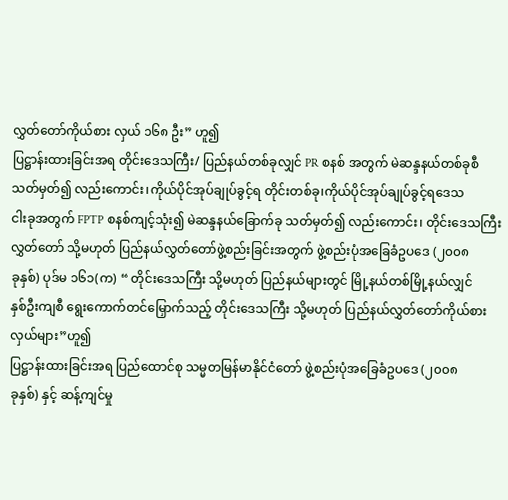လွှတ်တော်ကိုယ်စား လှယ် ၁၆၈ ဦး” ဟူ၍
ပြဋ္ဌာန်းထားခြင်းအရ တိုင်းဒေသကြီး/ ပြည်နယ်တစ်ခုလျှင် PR စနစ် အတွက် မဲဆန္ဒနယ်တစ်ခုစီ
သတ်မှတ်၍ လည်းကောင်း၊ကိုယ်ပိုင်အုပ်ချုပ်ခွင့်ရ တိုင်းတစ်ခု၊ကိုယ်ပိုင်အုပ်ချုပ်ခွင့်ရဒေသ
ငါးခုအတွက် FPTP စနစ်ကျင့်သုံး၍ မဲဆန္ဒနယ်ခြောက်ခု သတ်မှတ်၍ လည်းကောင်း၊ တိုင်းဒေသကြီး
လွှတ်တော် သို့မဟုတ် ပြည်နယ်လွှတ်တော်ဖွဲ့စည်းခြင်းအတွက် ဖွဲ့စည်းပုံအခြေခံဥပဒေ (၂၀၀၈
ခုနှစ်) ပုဒ်မ ၁၆၁(က) “ တိုင်းဒေသကြီး သို့မဟုတ် ပြည်နယ်များတွင် မြို့နယ်တစ်မြို့နယ်လျှင်
နှစ်ဦးကျစီ ရွေးကောက်တင်မြှောက်သည့် တိုင်းဒေသကြီး သို့မဟုတ် ပြည်နယ်လွှတ်တော်ကိုယ်စားလှယ်များ”ဟူ၍
ပြဋ္ဌာန်းထားခြင်းအရ ပြည်ထောင်စု သမ္မတမြန်မာနိုင်ငံတော် ဖွဲ့စည်းပုံအခြေခံဥပဒေ (၂၀၀၈
ခုနှစ်) နှင့် ဆန့်ကျင်မှု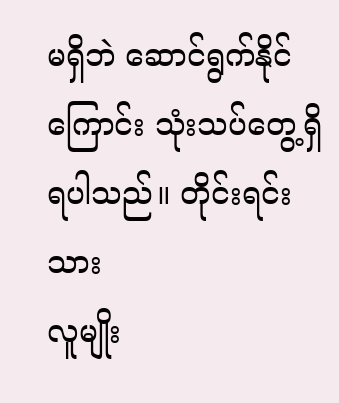မရှိဘဲ ဆောင်ရွက်နိုင်ကြောင်း သုံးသပ်တွေ့ရှိရပါသည်။ တိုင်းရင်းသား
လူမျိုး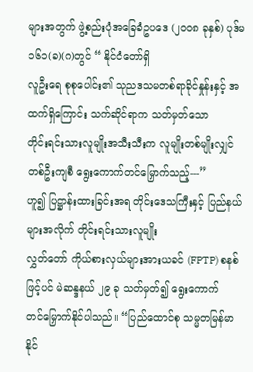များအတွက် ဖွဲ့စည်းပုံအခြေခံဥပဒေ (၂၀၀၈ ခုနှစ်) ပုဒ်မ ၁၆၁(ခ)(ဂ)တွင် “ နိုင်ငံတော်ရှိ
လူဦးရေ စုစုပေါင်း၏ သုညဒသမတစ်ရာခိုင်နှုန်းနှင့် အထက်ရှိကြောင်း သက်ဆိုင်ရာက သတ်မှတ်သော
တိုင်းရင်းသားလူမျိုးအသီးသီးက လူမျိုးတစ်မျိုးလျှင် တစ်ဦးကျစီ ရွေးကောက်တင်မြှောက်သည့်---”
ဟူ၍ ပြဋ္ဌာန်းထားခြင်းအရ တိုင်းဒေသကြီးနှင့် ပြည်နယ်များအလိုက် တိုင်းရင်းသားလူမျိုး
လွှတ်တော် ကိုယ်စားလှယ်များအားယခင် (FPTP) စနစ်ဖြင့်ပင် မဲဆန္ဒနယ် ၂၉ ခု သတ်မှတ်၍ ရွေးကောက်
တင်မြှောက်နိုင်ပါသည်။ “ပြည်ထောင်စု သမ္မတမြန်မာနိုင်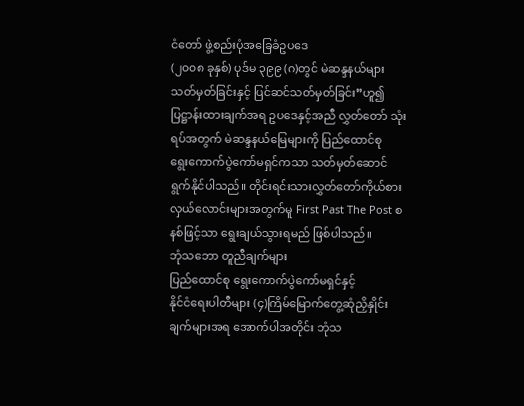ငံတော် ဖွဲ့စည်းပုံအခြေခံဥပဒေ
(၂၀၀၈ ခုနှစ်) ပုဒ်မ ၃၉၉ (ဂ)တွင် မဲဆန္ဒနယ်များ သတ်မှတ်ခြင်းနှင့် ပြင်ဆင်သတ်မှတ်ခြင်း”ဟူ၍
ပြဋ္ဌာန်းထားချက်အရ ဥပဒေနှင့်အညီ လွှတ်တော် သုံးရပ်အတွက် မဲဆန္ဒနယ်မြေများကို ပြည်ထောင်စု
ရွေးကောက်ပွဲကော်မရှင်ကသာ သတ်မှတ်ဆောင် ရွက်နိုင်ပါသည်။ တိုင်းရင်းသားလွှတ်တော်ကိုယ်စား
လှယ်လောင်းများအတွက်မူ First Past The Post စနစ်ဖြင့်သာ ရွေးချယ်သွားရမည် ဖြစ်ပါသည်။
ဘုံသဘော တူညီချက်များ
ပြည်ထောင်စု ရွေးကောက်ပွဲကော်မရှင်နှင့်
နိုင်ငံရေးပါတီများ (၄)ကြိမ်မြောက်တွေ့ဆုံညှိနှိုင်း ချက်များအရ အောက်ပါအတိုင်း ဘုံသ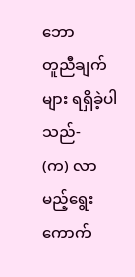ဘော
တူညီချက်များ ရရှိခဲ့ပါသည်-
(က) လာမည့်ရွေးကောက်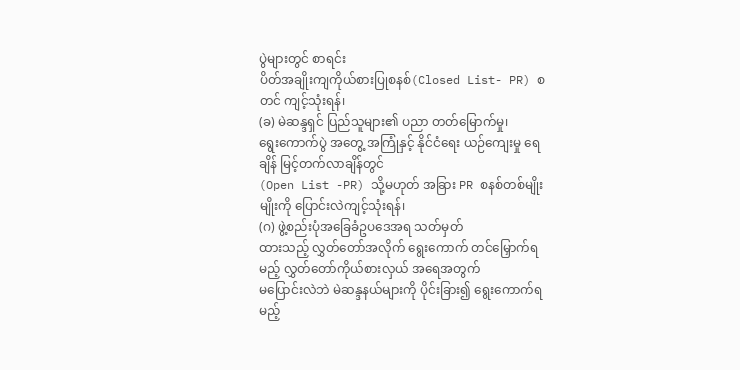ပွဲများတွင် စာရင်း
ပိတ်အချိုးကျကိုယ်စားပြုစနစ်(Closed List- PR) စတင် ကျင့်သုံးရန်၊
(ခ) မဲဆန္ဒရှင် ပြည်သူများ၏ ပညာ တတ်မြောက်မှု၊
ရွေးကောက်ပွဲ အတွေ့ အကြုံနှင့် နိုင်ငံရေး ယဉ်ကျေးမှု ရေချိန် မြင့်တက်လာချိန်တွင်
(Open List -PR) သို့မဟုတ် အခြား PR စနစ်တစ်မျိုးမျိုးကို ပြောင်းလဲကျင့်သုံးရန်၊
(ဂ) ဖွဲ့စည်းပုံအခြေခံဥပဒေအရ သတ်မှတ်
ထားသည့် လွှတ်တော်အလိုက် ရွေးကောက် တင်မြှောက်ရမည့် လွှတ်တော်ကိုယ်စားလှယ် အရေအတွက်
မပြောင်းလဲဘဲ မဲဆန္ဒနယ်များကို ပိုင်းခြား၍ ရွေးကောက်ရမည့်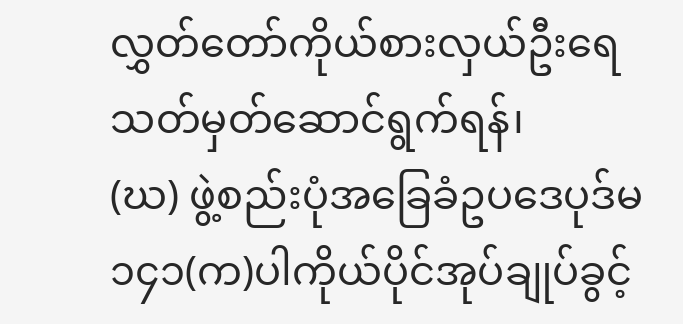လွှတ်တော်ကိုယ်စားလှယ်ဦးရေ
သတ်မှတ်ဆောင်ရွက်ရန်၊
(ဃ) ဖွဲ့စည်းပုံအခြေခံဥပဒေပုဒ်မ ၁၄၁(က)ပါကိုယ်ပိုင်အုပ်ချုပ်ခွင့်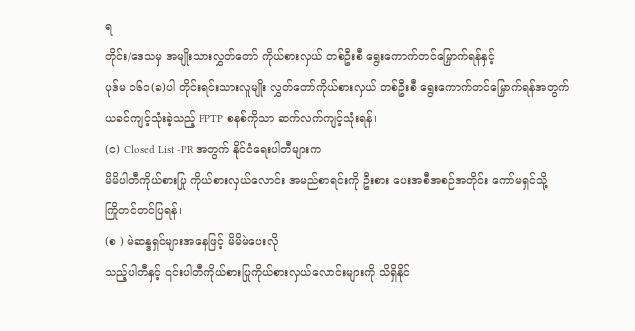ရ
တိုင်း/ဒေသမှ အမျိုးသားလွှတ်တော် ကိုယ်စားလှယ် တစ်ဦးစီ ရွေးကောက်တင်မြှောက်ရန်နှင့်
ပုဒ်မ ၁၆၁(ခ)ပါ တိုင်းရင်းသားလူမျိုး လွှတ်တော်ကိုယ်စားလှယ် တစ်ဦးစီ ရွေးကောက်တင်မြှောက်ရန်အတွက်
ယခင်ကျင့်သုံးခဲ့သည့် FPTP စနစ်ကိုသာ ဆက်လက်ကျင့်သုံးရန်၊
(င) Closed List -PR အတွက် နိုင်ငံရေးပါတီများက
မိမိပါတီကိုယ်စားပြု ကိုယ်စားလှယ်လောင်း အမည်စာရင်းကို ဦးစား ပေးအစီအစဉ်အတိုင်း ကော်မရှင်သို့
ကြိုတင်တင်ပြရန်၊
(စ ) မဲဆန္ဒရှင်များအနေဖြင့် မိမိမဲပေးလို
သည့်ပါတီနှင့် ၎င်းပါတီကိုယ်စားပြုကိုယ်စားလှယ်လောင်းများကို သိရှိနိုင်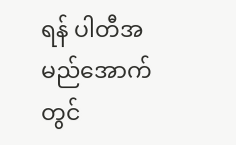ရန် ပါတီအမည်အောက်တွင်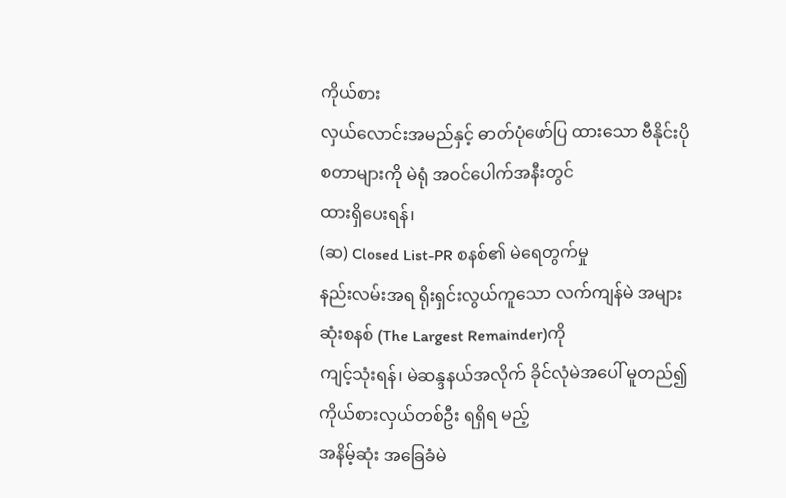ကိုယ်စား
လှယ်လောင်းအမည်နှင့် ဓာတ်ပုံဖော်ပြ ထားသော ဗီနိုင်းပိုစတာများကို မဲရုံ အဝင်ပေါက်အနီးတွင်
ထားရှိပေးရန်၊
(ဆ) Closed List-PR စနစ်၏ မဲရေတွက်မှု
နည်းလမ်းအရ ရိုးရှင်းလွယ်ကူသော လက်ကျန်မဲ အများဆုံးစနစ် (The Largest Remainder)ကို
ကျင့်သုံးရန်၊ မဲဆန္ဒနယ်အလိုက် ခိုင်လုံမဲအပေါ် မူတည်၍ကိုယ်စားလှယ်တစ်ဦး ရရှိရ မည့်
အနိမ့်ဆုံး အခြေခံမဲ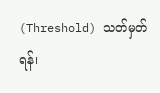(Threshold) သတ်မှတ်ရန်၊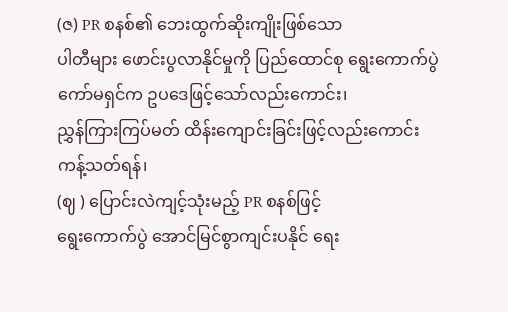(ဇ) PR စနစ်၏ ဘေးထွက်ဆိုးကျိုးဖြစ်သော
ပါတီများ ဖောင်းပွလာနိုင်မှုကို ပြည်ထောင်စု ရွေးကောက်ပွဲ ကော်မရှင်က ဥပဒေဖြင့်သော်လည်းကောင်း၊
ညွှန်ကြားကြပ်မတ် ထိန်းကျောင်းခြင်းဖြင့်လည်းကောင်း ကန့်သတ်ရန်၊
(ဈ ) ပြောင်းလဲကျင့်သုံးမည့် PR စနစ်ဖြင့်
ရွေးကောက်ပွဲ အောင်မြင်စွာကျင်းပနိုင် ရေး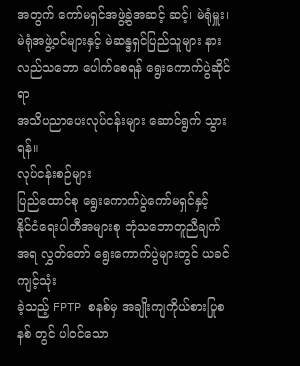အတွက် ကော်မရှင်အဖွဲ့ခွဲအဆင့် ဆင့်၊ မဲရုံမှူး၊
မဲရုံအဖွဲ့ဝင်များနှင့် မဲဆန္ဒရှင်ပြည်သူများ နားလည်သဘော ပေါက်စေရန် ရွေးကောက်ပွဲဆိုင်ရာ
အသိပညာပေးလုပ်ငန်းများ ဆောင်ရွက် သွားရန်။
လုပ်ငန်းစဉ်များ
ပြည်ထောင်စု ရွေးကောက်ပွဲကော်မရှင်နှင့်
နိုင်ငံရေးပါတီအများစု ဘုံသဘောတူညီချက်အရ လွှတ်တော် ရွေးကောက်ပွဲများတွင် ယခင်ကျင့်သုံး
ခဲ့သည့် FPTP စနစ်မှ အချိုးကျကိုယ်စားပြုစနစ် တွင် ပါဝင်သော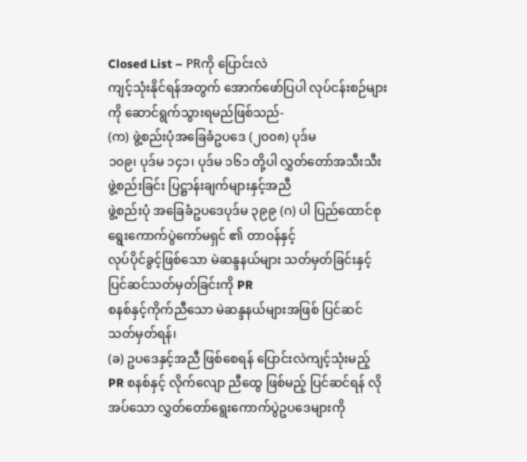Closed List – PRကို ပြောင်းလဲ
ကျင့်သုံးနိုင်ရန်အတွက် အောက်ဖော်ပြပါ လုပ်ငန်းစဉ်များကို ဆောင်ရွက်သွားရမည်ဖြစ်သည်-
(က) ဖွဲ့စည်းပုံအခြေခံဥပဒေ (၂၀၀၈) ပုဒ်မ
၁၀၉၊ ပုဒ်မ ၁၄၁၊ ပုဒ်မ ၁၆၁ တို့ပါ လွှတ်တော်အသီးသီး ဖွဲ့စည်းခြင်း ပြဋ္ဌာန်းချက်များနှင့်အညီ
ဖွဲ့စည်းပုံ အခြေခံဥပဒေပုဒ်မ ၃၉၉ (ဂ) ပါ ပြည်ထောင်စု ရွေးကောက်ပွဲကော်မရှင် ၏ တာဝန်နှင့်
လုပ်ပိုင်ခွင့်ဖြစ်သော မဲဆန္ဒနယ်များ သတ်မှတ်ခြင်းနှင့် ပြင်ဆင်သတ်မှတ်ခြင်းကို PR
စနစ်နှင့်ကိုက်ညီသော မဲဆန္ဒနယ်များအဖြစ် ပြင်ဆင်သတ်မှတ်ရန်၊
(ခ) ဥပဒေနှင့်အညီ ဖြစ်စေရန် ပြောင်းလဲကျင့်သုံးမည့်
PR စနစ်နှင့် လိုက်လျော ညီထွေ ဖြစ်မည့် ပြင်ဆင်ရန် လိုအပ်သော လွှတ်တော်ရွေးကောက်ပွဲဥပဒေများကို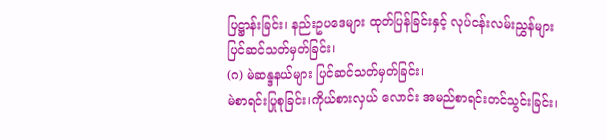ပြဋ္ဌာန်းခြင်း၊ နည်းဥပဒေများ ထုတ်ပြန်ခြင်းနှင့် လုပ်ငန်းလမ်းညွှန်များ ပြင်ဆင်သတ်မှတ်ခြင်း၊
(ဂ) မဲဆန္ဒနယ်များ ပြင်ဆင်သတ်မှတ်ခြင်း၊
မဲစာရင်းပြုစုခြင်း၊ကိုယ်စားလှယ် လောင်း အမည်စာရင်းတင်သွင်းခြင်း၊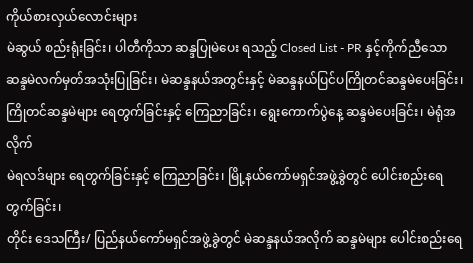ကိုယ်စားလှယ်လောင်းများ
မဲဆွယ် စည်းရုံးခြင်း၊ ပါတီကိုသာ ဆန္ဒပြုမဲပေး ရသည့် Closed List - PR နှင့်ကိုက်ညီသော
ဆန္ဒမဲလက်မှတ်အသုံးပြုခြင်း၊ မဲဆန္ဒနယ်အတွင်းနှင့် မဲဆန္ဒနယ်ပြင်ပကြိုတင်ဆန္ဒမဲပေးခြင်း၊
ကြိုတင်ဆန္ဒမဲများ ရေတွက်ခြင်းနှင့် ကြေညာခြင်း၊ ရွေးကောက်ပွဲနေ့ ဆန္ဒမဲပေးခြင်း၊ မဲရုံအလိုက်
မဲရလဒ်များ ရေတွက်ခြင်းနှင့် ကြေညာခြင်း၊ မြို့နယ်ကော်မရှင်အဖွဲ့ခွဲတွင် ပေါင်းစည်းရေတွက်ခြင်း၊
တိုင်း ဒေသကြီး/ ပြည်နယ်ကော်မရှင်အဖွဲ့ခွဲတွင် မဲဆန္ဒနယ်အလိုက် ဆန္ဒမဲများ ပေါင်းစည်းရေ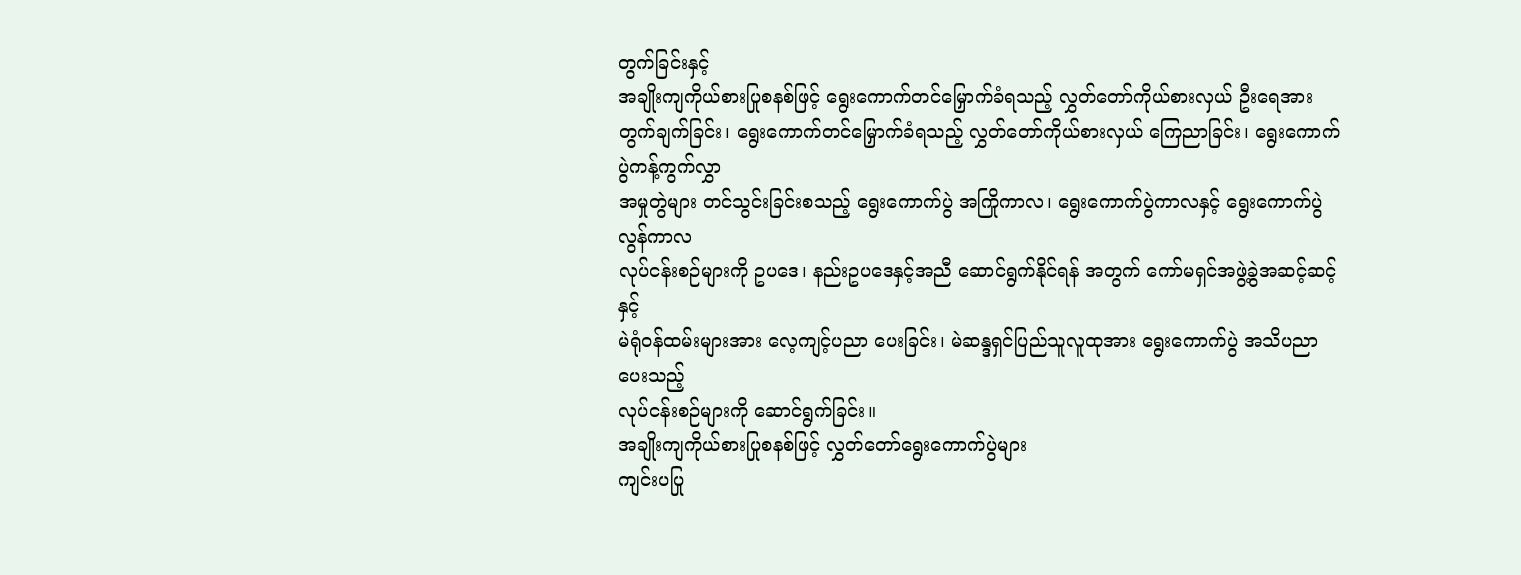တွက်ခြင်းနှင့်
အချိုးကျကိုယ်စားပြုစနစ်ဖြင့် ရွေးကောက်တင်မြှောက်ခံရသည့် လွှတ်တော်ကိုယ်စားလှယ် ဦးရေအား
တွက်ချက်ခြင်း၊ ရွေးကောက်တင်မြှောက်ခံရသည့် လွှတ်တော်ကိုယ်စားလှယ် ကြေညာခြင်း၊ ရွေးကောက်ပွဲကန့်ကွက်လွှာ
အမှုတွဲများ တင်သွင်းခြင်းစသည့် ရွေးကောက်ပွဲ အကြိုကာလ၊ ရွေးကောက်ပွဲကာလနှင့် ရွေးကောက်ပွဲလွန်ကာလ
လုပ်ငန်းစဉ်များကို ဥပဒေ၊ နည်းဥပဒေနှင့်အညီ ဆောင်ရွက်နိုင်ရန် အတွက် ကော်မရှင်အဖွဲ့ခွဲအဆင့်ဆင့်နှင့်
မဲရုံဝန်ထမ်းများအား လေ့ကျင့်ပညာ ပေးခြင်း၊ မဲဆန္ဒရှင်ပြည်သူလူထုအား ရွေးကောက်ပွဲ အသိပညာပေးသည့်
လုပ်ငန်းစဉ်များကို ဆောင်ရွက်ခြင်း။
အချိုးကျကိုယ်စားပြုစနစ်ဖြင့် လွှတ်တော်ရွေးကောက်ပွဲများ
ကျင်းပပြု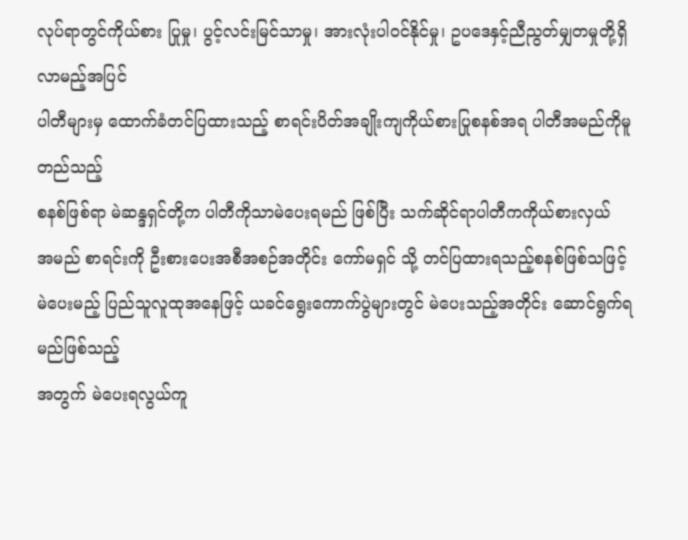လုပ်ရာတွင်ကိုယ်စား ပြုမှု၊ ပွင့်လင်းမြင်သာမှု၊ အားလုံးပါဝင်နိုင်မှု၊ ဥပဒေနှင့်ညီညွတ်မျှတမှုတို့ရှိလာမည့်အပြင်
ပါတီများမှ ထောက်ခံတင်ပြထားသည့် စာရင်းပိတ်အချိုးကျကိုယ်စားပြုစနစ်အရ ပါတီအမည်ကိုမူတည်သည့်
စနစ်ဖြစ်ရာ မဲဆန္ဒရှင်တို့က ပါတီကိုသာမဲပေးရမည် ဖြစ်ပြီး သက်ဆိုင်ရာပါတီကကိုယ်စားလှယ်
အမည် စာရင်းကို ဦးစားပေးအစီအစဉ်အတိုင်း ကော်မရှင် သို့ တင်ပြထားရသည့်စနစ်ဖြစ်သဖြင့်
မဲပေးမည့် ပြည်သူလူထုအနေဖြင့် ယခင်ရွေးကောက်ပွဲများတွင် မဲပေးသည့်အတိုင်း ဆောင်ရွက်ရမည်ဖြစ်သည့်
အတွက် မဲပေးရလွယ်ကူ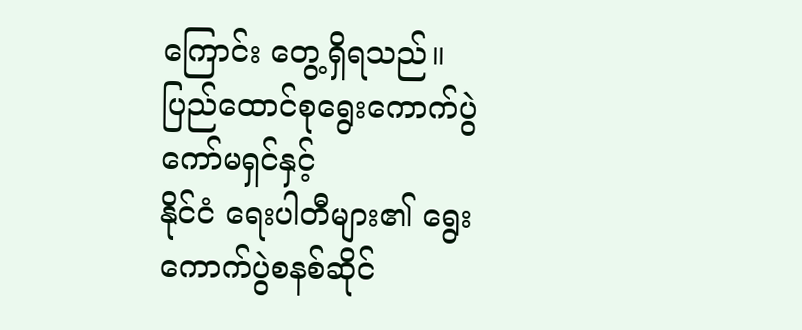ကြောင်း တွေ့ရှိရသည်။
ပြည်ထောင်စုရွေးကောက်ပွဲကော်မရှင်နှင့်
နိုင်ငံ ရေးပါတီများ၏ ရွေးကောက်ပွဲစနစ်ဆိုင်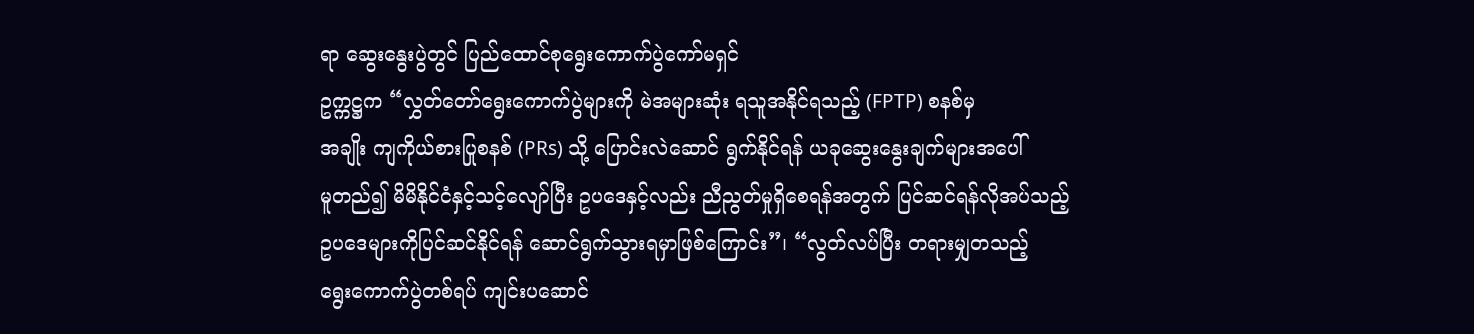ရာ ဆွေးနွေးပွဲတွင် ပြည်ထောင်စုရွေးကောက်ပွဲကော်မရှင်
ဥက္ကဋ္ဌက “လွှတ်တော်ရွေးကောက်ပွဲများကို မဲအများဆုံး ရသူအနိုင်ရသည့် (FPTP) စနစ်မှ
အချိုး ကျကိုယ်စားပြုစနစ် (PRs) သို့ ပြောင်းလဲဆောင် ရွက်နိုင်ရန် ယခုဆွေးနွေးချက်များအပေါ်
မူတည်၍ မိမိနိုင်ငံနှင့်သင့်လျော်ပြီး ဥပဒေနှင့်လည်း ညီညွတ်မှုရှိစေရန်အတွက် ပြင်ဆင်ရန်လိုအပ်သည့်
ဥပဒေများကိုပြင်ဆင်နိုင်ရန် ဆောင်ရွက်သွားရမှာဖြစ်ကြောင်း”၊ “လွတ်လပ်ပြီး တရားမျှတသည့်
ရွေးကောက်ပွဲတစ်ရပ် ကျင်းပဆောင်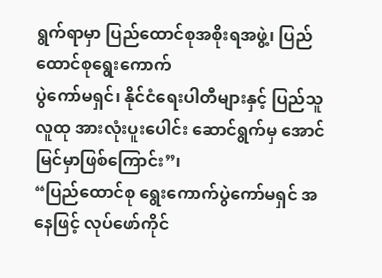ရွက်ရာမှာ ပြည်ထောင်စုအစိုးရအဖွဲ့၊ ပြည်ထောင်စုရွေးကောက်
ပွဲကော်မရှင်၊ နိုင်ငံရေးပါတီများနှင့် ပြည်သူလူထု အားလုံးပူးပေါင်း ဆောင်ရွက်မှ အောင်မြင်မှာဖြစ်ကြောင်း”၊
“ပြည်ထောင်စု ရွေးကောက်ပွဲကော်မရှင် အနေဖြင့် လုပ်ဖော်ကိုင်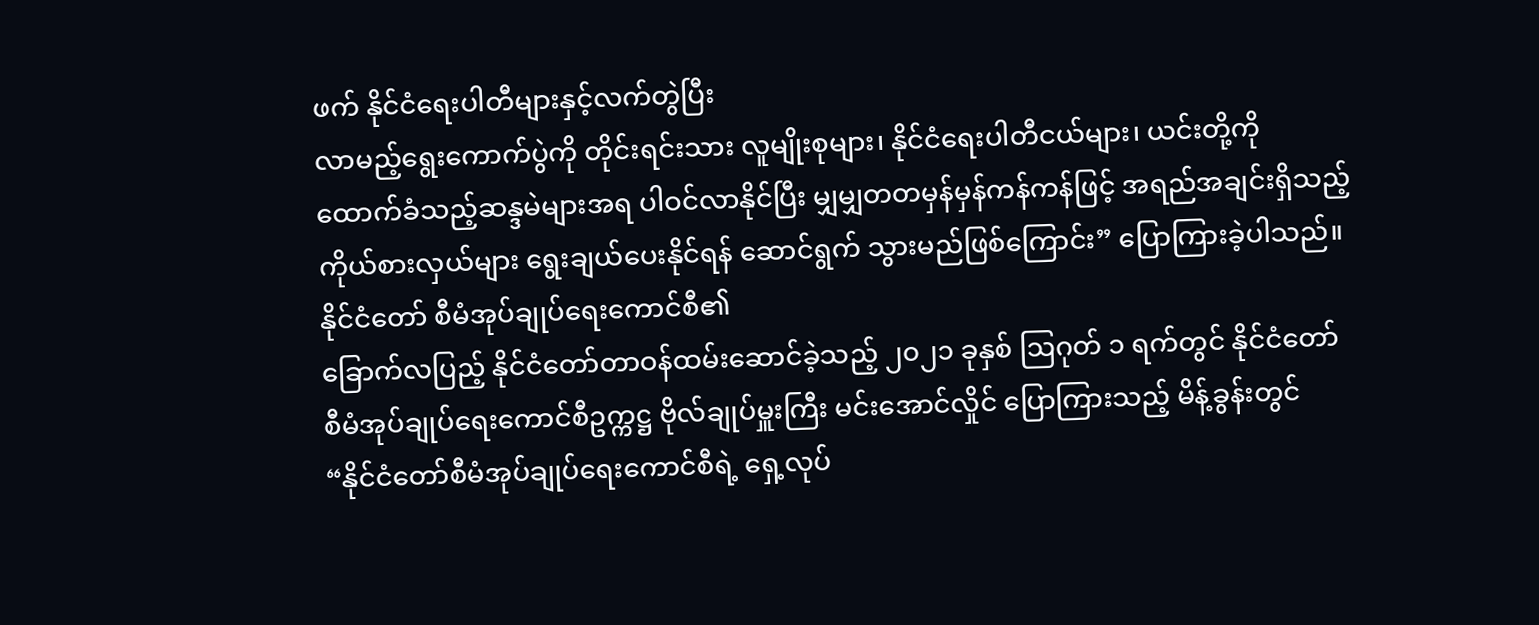ဖက် နိုင်ငံရေးပါတီများနှင့်လက်တွဲပြီး
လာမည့်ရွေးကောက်ပွဲကို တိုင်းရင်းသား လူမျိုးစုများ၊ နိုင်ငံရေးပါတီငယ်များ၊ ယင်းတို့ကို
ထောက်ခံသည့်ဆန္ဒမဲများအရ ပါဝင်လာနိုင်ပြီး မျှမျှတတမှန်မှန်ကန်ကန်ဖြင့် အရည်အချင်းရှိသည့်
ကိုယ်စားလှယ်များ ရွေးချယ်ပေးနိုင်ရန် ဆောင်ရွက် သွားမည်ဖြစ်ကြောင်း” ပြောကြားခဲ့ပါသည်။
နိုင်ငံတော် စီမံအုပ်ချုပ်ရေးကောင်စီ၏
ခြောက်လပြည့် နိုင်ငံတော်တာဝန်ထမ်းဆောင်ခဲ့သည့် ၂၀၂၁ ခုနှစ် ဩဂုတ် ၁ ရက်တွင် နိုင်ငံတော်
စီမံအုပ်ချုပ်ရေးကောင်စီဥက္ကဋ္ဌ ဗိုလ်ချုပ်မှူးကြီး မင်းအောင်လှိုင် ပြောကြားသည့် မိန့်ခွန်းတွင်
“နိုင်ငံတော်စီမံအုပ်ချုပ်ရေးကောင်စီရဲ့ ရှေ့လုပ်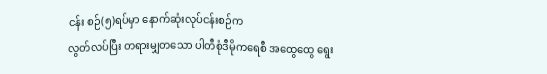ငန်း စဉ်(၅)ရပ်မှာ နောက်ဆုံးလုပ်ငန်းစဉ်က
လွတ်လပ်ပြီး တရားမျှတသော ပါတီစုံဒီမိုကရေစီ အထွေထွေ ရွေး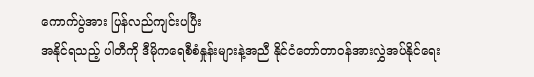ကောက်ပွဲအား ပြန်လည်ကျင်းပပြီး
အနိုင်ရသည့် ပါတီကို ဒီမိုကရေစီစံနှုန်းများနဲ့အညီ နိုင်ငံတော်တာဝန်အားလွှဲအပ်နိုင်ရေး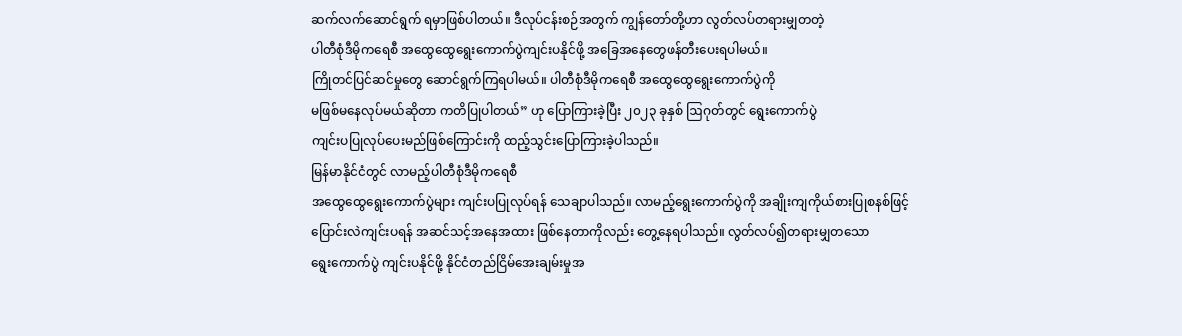ဆက်လက်ဆောင်ရွက် ရမှာဖြစ်ပါတယ်။ ဒီလုပ်ငန်းစဉ်အတွက် ကျွန်တော်တို့ဟာ လွတ်လပ်တရားမျှတတဲ့
ပါတီစုံဒီမိုကရေစီ အထွေထွေရွေးကောက်ပွဲကျင်းပနိုင်ဖို့ အခြေအနေတွေဖန်တီးပေးရပါမယ်။
ကြိုတင်ပြင်ဆင်မှုတွေ ဆောင်ရွက်ကြရပါမယ်။ ပါတီစုံဒီမိုကရေစီ အထွေထွေရွေးကောက်ပွဲကို
မဖြစ်မနေလုပ်မယ်ဆိုတာ ကတိပြုပါတယ်” ဟု ပြောကြားခဲ့ပြီး ၂၀၂၃ ခုနှစ် ဩဂုတ်တွင် ရွေးကောက်ပွဲ
ကျင်းပပြုလုပ်ပေးမည်ဖြစ်ကြောင်းကို ထည့်သွင်းပြောကြားခဲ့ပါသည်။
မြန်မာနိုင်ငံတွင် လာမည့်ပါတီစုံဒီမိုကရေစီ
အထွေထွေရွေးကောက်ပွဲများ ကျင်းပပြုလုပ်ရန် သေချာပါသည်။ လာမည့်ရွေးကောက်ပွဲကို အချိုးကျကိုယ်စားပြုစနစ်ဖြင့်
ပြောင်းလဲကျင်းပရန် အဆင်သင့်အနေအထား ဖြစ်နေတာကိုလည်း တွေ့နေရပါသည်။ လွတ်လပ်၍တရားမျှတသော
ရွေးကောက်ပွဲ ကျင်းပနိုင်ဖို့ နိုင်ငံတည်ငြိမ်အေးချမ်းမှုအ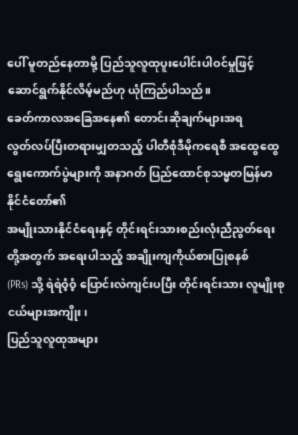ပေါ် မူတည်နေတာမို့ ပြည်သူလူထုပူးပေါင်းပါဝင်မှုဖြင့်
ဆောင်ရွက်နိုင်လိမ့်မည်ဟု ယုံကြည်ပါသည်။
ခေတ်ကာလအခြေအနေ၏ တောင်းဆိုချက်များအရ
လွတ်လပ်ပြီးတရားမျှတသည့် ပါတီစုံဒီမိုကရေစီ အထွေထွေရွေးကောက်ပွဲများကို အနာဂတ် ပြည်ထောင်စုသမ္မတမြန်မာနိုင်ငံတော်၏
အမျိုးသားနိုင်ငံရေးနှင့် တိုင်းရင်းသားစည်းလုံးညီညွတ်ရေးတို့အတွက် အရေးပါသည့် အချိုးကျကိုယ်စားပြုစနစ်
(PRs) သို့ ရဲရဲဝံ့ဝံ့ ပြောင်းလဲကျင်းပပြီး တိုင်းရင်းသား လူမျိုးစုငယ်များအကျိုး၊
ပြည်သူလူထုအများ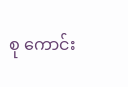စု ကောင်း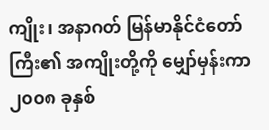ကျိုး၊ အနာဂတ် မြန်မာနိုင်ငံတော်ကြီး၏ အကျိုးတို့ကို မျှော်မှန်းကာ
၂၀၀၈ ခုနှစ်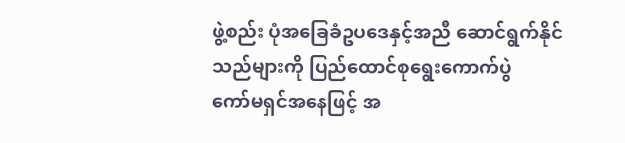ဖွဲ့စည်း ပုံအခြေခံဥပဒေနှင့်အညီ ဆောင်ရွက်နိုင်သည်များကို ပြည်ထောင်စုရွေးကောက်ပွဲ
ကော်မရှင်အနေဖြင့် အ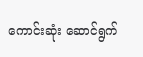ကောင်းဆုံး ဆောင်ရွက်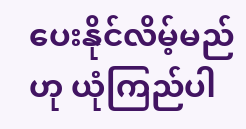ပေးနိုင်လိမ့်မည်ဟု ယုံကြည်ပါ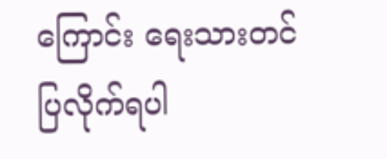ကြောင်း ရေးသားတင်ပြလိုက်ရပါ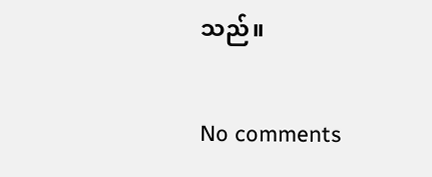သည်။

No comments